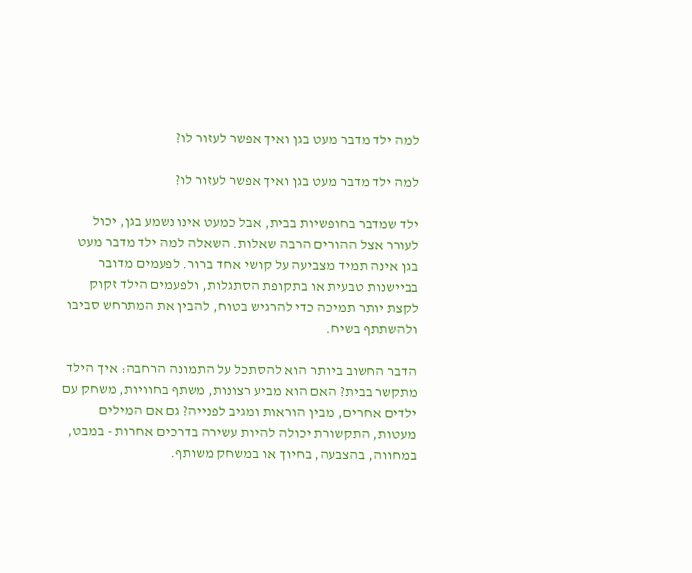למה ילד מדבר מעט בגן ואיך אפשר לעזור לו?

למה ילד מדבר מעט בגן ואיך אפשר לעזור לו?

ילד שמדבר בחופשיות בבית, אבל כמעט אינו נשמע בגן, יכול לעורר אצל ההורים הרבה שאלות. השאלה למה ילד מדבר מעט בגן אינה תמיד מצביעה על קושי אחד ברור. לפעמים מדובר בביישנות טבעית או בתקופת הסתגלות, ולפעמים הילד זקוק לקצת יותר תמיכה כדי להרגיש בטוח, להבין את המתרחש סביבו ולהשתתף בשיח.

הדבר החשוב ביותר הוא להסתכל על התמונה הרחבה: איך הילד מתקשר בבית? האם הוא מביע רצונות, משתף בחוויות, משחק עם ילדים אחרים, מבין הוראות ומגיב לפנייה? גם אם המילים מעטות, התקשורת יכולה להיות עשירה בדרכים אחרות - במבט, במחווה, בהצבעה, בחיוך או במשחק משותף.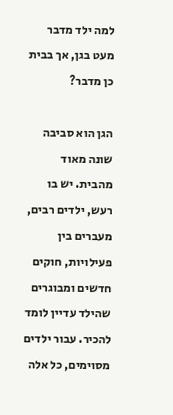למה ילד מדבר מעט בגן, אך בבית כן מדבר?

הגן הוא סביבה שונה מאוד מהבית. יש בו רעש, ילדים רבים, מעברים בין פעילויות, חוקים חדשים ומבוגרים שהילד עדיין לומד להכיר. עבור ילדים מסוימים, כל אלה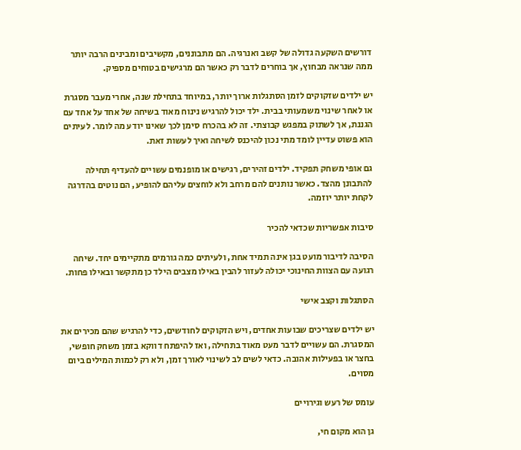דורשים השקעה גדולה של קשב ואנרגיה. הם מתבוננים, מקשיבים ומבינים הרבה יותר ממה שנראה מבחוץ, אך בוחרים לדבר רק כאשר הם מרגישים בטוחים מספיק.

יש ילדים שזקוקים לזמן הסתגלות ארוך יותר, במיוחד בתחילת שנה, אחרי מעבר מסגרת או לאחר שינוי משמעותי בבית. ילד יכול להרגיש נינוח מאוד בשיחה של אחד על אחד עם הגננת, אך לשתוק במפגש קבוצתי. זה לא בהכרח סימן לכך שאינו יודע מה לומר. לעיתים הוא פשוט עדיין לומד מתי נכון להיכנס לשיחה ואיך לעשות זאת.

גם אופי משחק תפקיד. ילדים זהירים, רגישים או מופנמים עשויים להעדיף תחילה להתבונן מהצד. כאשר נותנים להם מרחב ולא לוחצים עליהם להופיע, הם נוטים בהדרגה לקחת יותר יוזמה.

סיבות אפשריות שכדאי להכיר

הסיבה לדיבור מועט בגן אינה תמיד אחת, ולעיתים כמה גורמים מתקיימים יחד. שיחה רגועה עם הצוות החינוכי יכולה לעזור להבין באילו מצבים הילד כן מתקשר ובאילו פחות.

הסתגלות וקצב אישי

יש ילדים שצריכים שבועות אחדים, ויש הזקוקים לחודשים, כדי להרגיש שהם מכירים את המסגרת. הם עשויים לדבר מעט מאוד בתחילה, ואז להיפתח דווקא בזמן משחק חופשי, בחצר או בפעילות אהובה. כדאי לשים לב לשינוי לאורך זמן, ולא רק לכמות המילים ביום מסוים.

עומס של רעש וגירויים

גן הוא מקום חי,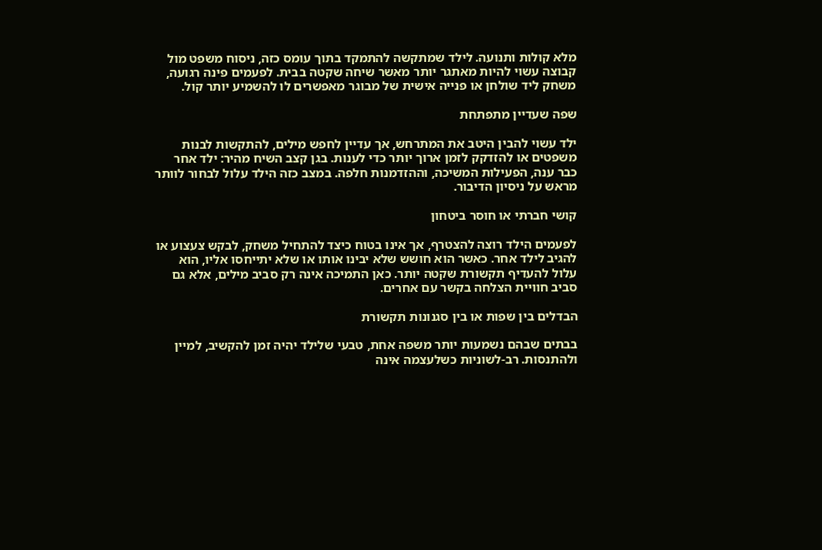מלא קולות ותנועה. לילד שמתקשה להתמקד בתוך עומס כזה, ניסוח משפט מול קבוצה עשוי להיות מאתגר יותר מאשר שיחה שקטה בבית. לפעמים פינה רגועה, משחק ליד שולחן או פנייה אישית של מבוגר מאפשרים לו להשמיע יותר קול.

שפה שעדיין מתפתחת

ילד עשוי להבין היטב את המתרחש, אך עדיין לחפש מילים, להתקשות לבנות משפטים או להזדקק לזמן ארוך יותר כדי לענות. בגן קצב השיח מהיר: ילד אחר כבר ענה, הפעילות המשיכה, וההזדמנות חלפה. במצב כזה הילד עלול לבחור לוותר מראש על ניסיון הדיבור.

קושי חברתי או חוסר ביטחון

לפעמים הילד רוצה להצטרף, אך אינו בטוח כיצד להתחיל משחק, לבקש צעצוע או להגיב לילד אחר. כאשר הוא חושש שלא יבינו אותו או שלא יתייחסו אליו, הוא עלול להעדיף תקשורת שקטה יותר. כאן התמיכה אינה רק סביב מילים, אלא גם סביב חוויית הצלחה בקשר עם אחרים.

הבדלים בין שפות או בין סגנונות תקשורת

בבתים שבהם נשמעות יותר משפה אחת, טבעי שלילד יהיה זמן להקשיב, למיין ולהתנסות. רב-לשוניות כשלעצמה אינה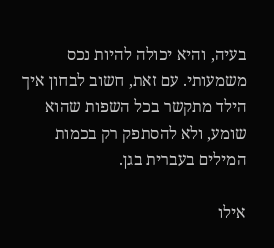בעיה, והיא יכולה להיות נכס משמעותי. עם זאת, חשוב לבחון איך הילד מתקשר בכל השפות שהוא שומע, ולא להסתפק רק בכמות המילים בעברית בגן.

אילו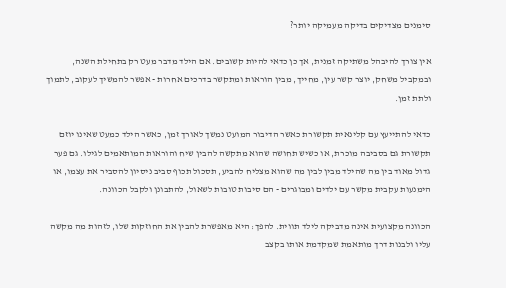סימנים מצדיקים בדיקה מעמיקה יותר?

אין צורך להיבהל משתיקה זמנית, אך כן כדאי להיות קשובים. אם הילד מדבר מעט רק בתחילת השנה, ובמקביל משחק, יוצר קשר עין, מחייך, מבין הוראות ומתקשר בדרכים אחרות - אפשר להמשיך לעקוב, לתמוך ולתת זמן.

כדאי להתייעץ עם קלינאית תקשורת כאשר הדיבור המועט נמשך לאורך זמן, כאשר הילד כמעט שאינו יוזם תקשורת גם בסביבה מוכרת, או כשיש תחושה שהוא מתקשה להבין שיח והוראות המותאמים לגילו. גם פער גדול מאוד בין מה שהילד מבין לבין מה שהוא מצליח להביע, תסכול תכוף סביב ניסיון להסביר את עצמו, או הימנעות עקבית מקשר עם ילדים ומבוגרים - הם סיבות טובות לשאול, להתבונן ולקבל הכוונה.

הכוונה מקצועית אינה מדביקה לילד תווית. להפך: היא מאפשרת להבין את החוזקות שלו, לזהות מה מקשה עליו ולבנות דרך מותאמת שמקדמת אותו בקצב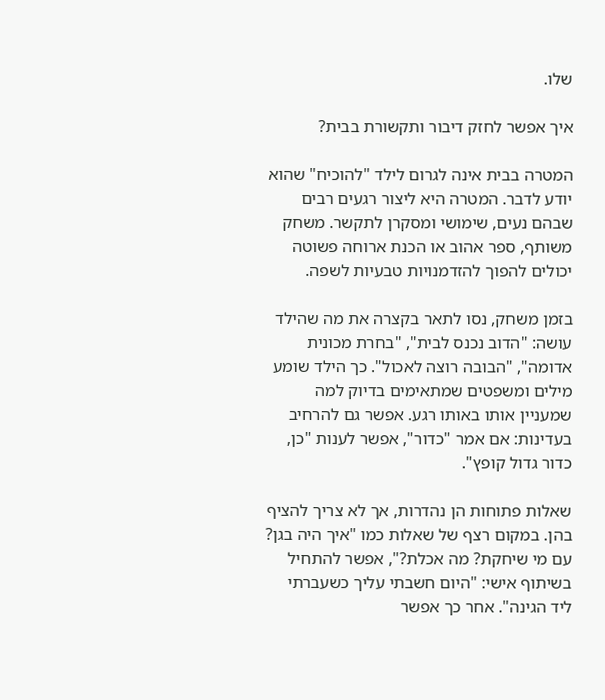שלו.

איך אפשר לחזק דיבור ותקשורת בבית?

המטרה בבית אינה לגרום לילד "להוכיח" שהוא יודע לדבר. המטרה היא ליצור רגעים רבים שבהם נעים, שימושי ומסקרן לתקשר. משחק משותף, ספר אהוב או הכנת ארוחה פשוטה יכולים להפוך להזדמנויות טבעיות לשפה.

בזמן משחק, נסו לתאר בקצרה את מה שהילד עושה: "הדוב נכנס לבית", "בחרת מכונית אדומה", "הבובה רוצה לאכול". כך הילד שומע מילים ומשפטים שמתאימים בדיוק למה שמעניין אותו באותו רגע. אפשר גם להרחיב בעדינות: אם אמר "כדור", אפשר לענות "כן, כדור גדול קופץ".

שאלות פתוחות הן נהדרות, אך לא צריך להציף בהן. במקום רצף של שאלות כמו "איך היה בגן? עם מי שיחקת? מה אכלת?", אפשר להתחיל בשיתוף אישי: "היום חשבתי עליך כשעברתי ליד הגינה". אחר כך אפשר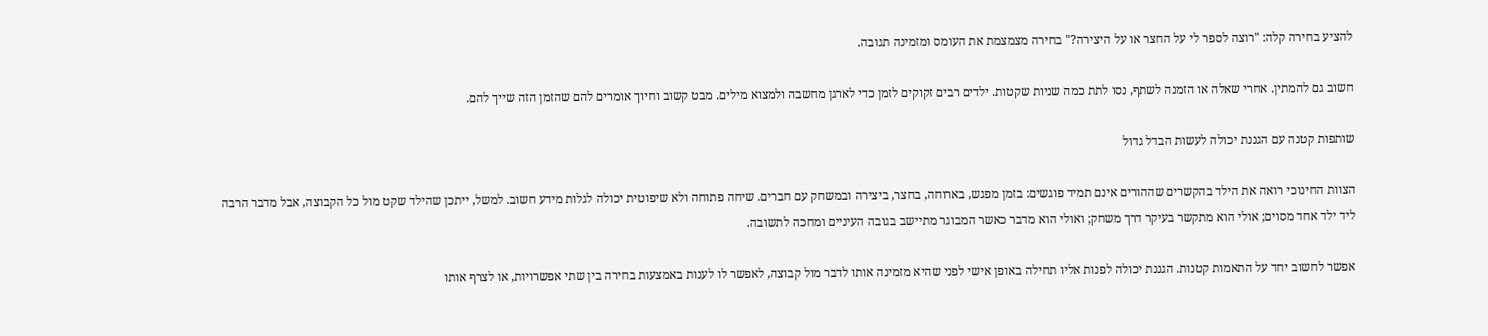להציע בחירה קלה: "רוצה לספר לי על החצר או על היצירה?" בחירה מצמצמת את העומס ומזמינה תגובה.

חשוב גם להמתין. אחרי שאלה או הזמנה לשתף, נסו לתת כמה שניות שקטות. ילדים רבים זקוקים לזמן כדי לארגן מחשבה ולמצוא מילים. מבט קשוב וחיוך אומרים להם שהזמן הזה שייך להם.

שותפות קטנה עם הגננת יכולה לעשות הבדל גדול

הצוות החינוכי רואה את הילד בהקשרים שההורים אינם תמיד פוגשים: בזמן מפגש, בארוחה, בחצר, ביצירה ובמשחק עם חברים. שיחה פתוחה ולא שיפוטית יכולה לגלות מידע חשוב. למשל, ייתכן שהילד שקט מול כל הקבוצה, אבל מדבר הרבה ליד ילד אחד מסוים; אולי הוא מתקשר בעיקר דרך משחק; ואולי הוא מדבר כאשר המבוגר מתיישב בגובה העיניים ומחכה לתשובה.

אפשר לחשוב יחד על התאמות קטנות. הגננת יכולה לפנות אליו תחילה באופן אישי לפני שהיא מזמינה אותו לדבר מול קבוצה, לאפשר לו לענות באמצעות בחירה בין שתי אפשרויות, או לצרף אותו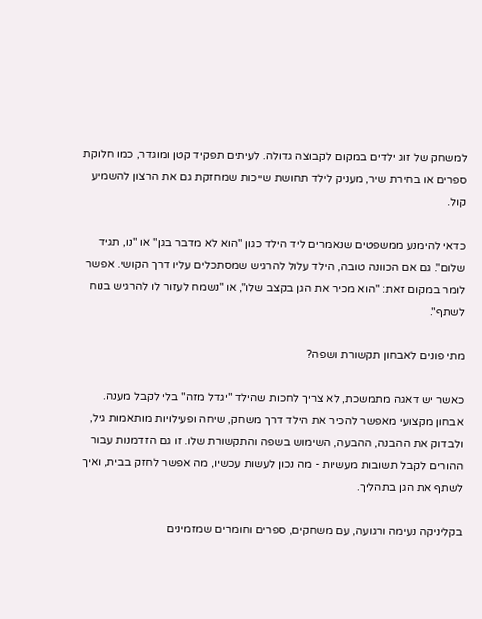למשחק של זוג ילדים במקום לקבוצה גדולה. לעיתים תפקיד קטן ומוגדר, כמו חלוקת ספרים או בחירת שיר, מעניק לילד תחושת שייכות שמחזקת גם את הרצון להשמיע קול.

כדאי להימנע ממשפטים שנאמרים ליד הילד כגון "הוא לא מדבר בגן" או "נו, תגיד שלום". גם אם הכוונה טובה, הילד עלול להרגיש שמסתכלים עליו דרך הקושי. אפשר לומר במקום זאת: "הוא מכיר את הגן בקצב שלו", או "נשמח לעזור לו להרגיש בנוח לשתף".

מתי פונים לאבחון תקשורת ושפה?

כאשר יש דאגה מתמשכת, לא צריך לחכות שהילד "יגדל מזה" בלי לקבל מענה. אבחון מקצועי מאפשר להכיר את הילד דרך משחק, שיחה ופעילויות מותאמות גיל, ולבדוק את ההבנה, ההבעה, השימוש בשפה והתקשורת שלו. זו גם הזדמנות עבור ההורים לקבל תשובות מעשיות - מה נכון לעשות עכשיו, מה אפשר לחזק בבית, ואיך לשתף את הגן בתהליך.

בקליניקה נעימה ורגועה, עם משחקים, ספרים וחומרים שמזמינים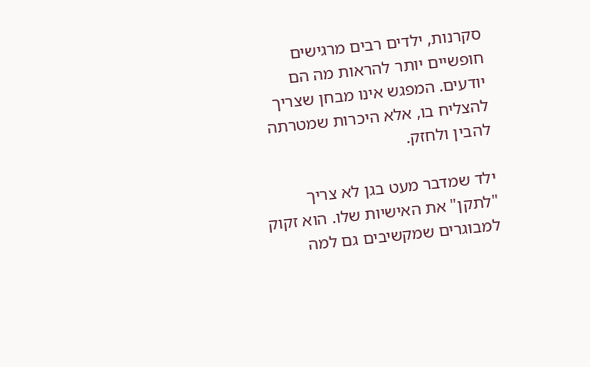סקרנות, ילדים רבים מרגישים חופשיים יותר להראות מה הם יודעים. המפגש אינו מבחן שצריך להצליח בו, אלא היכרות שמטרתה להבין ולחזק.

ילד שמדבר מעט בגן לא צריך "לתקן" את האישיות שלו. הוא זקוק למבוגרים שמקשיבים גם למה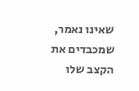שאינו נאמר, שמכבדים את הקצב שלו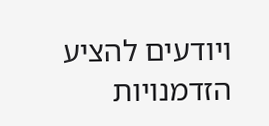ויודעים להציע הזדמנויות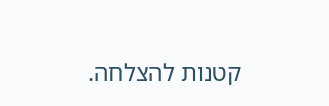קטנות להצלחה.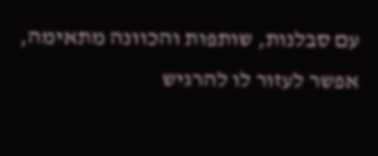עם סבלנות, שותפות והכוונה מתאימה, אפשר לעזור לו להרגיש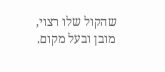שהקול שלו רצוי, מובן ובעל מקום.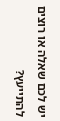יש לכם שאלה או רוצים להתייעץ?